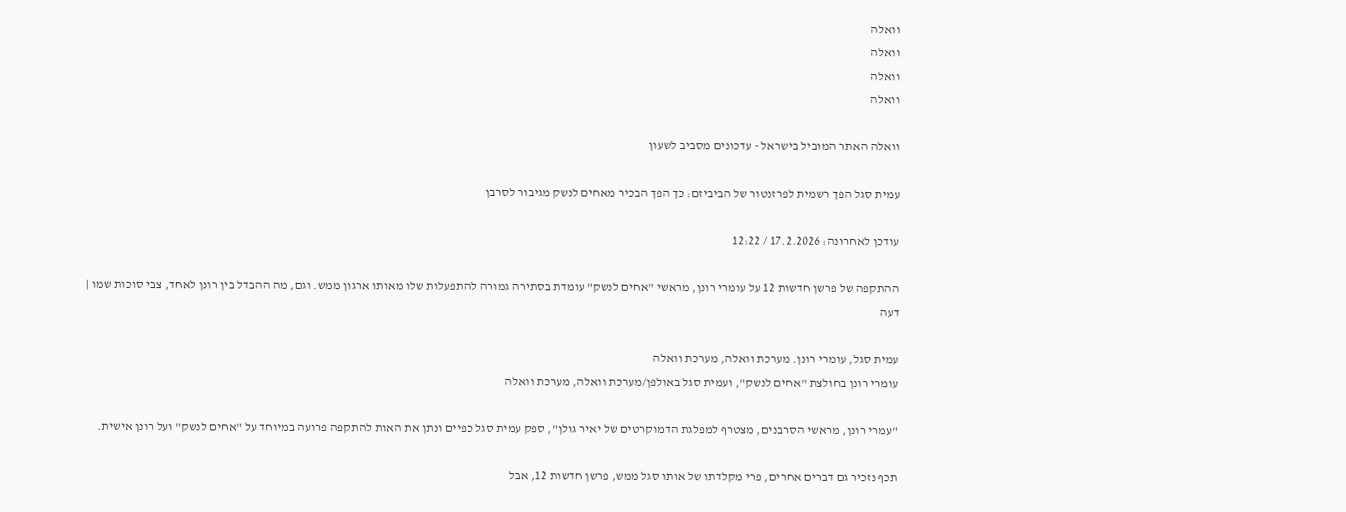וואלה
וואלה
וואלה
וואלה

וואלה האתר המוביל בישראל - עדכונים מסביב לשעון

עמית סגל הפך רשמית לפרזנטור של הביביזם: כך הפך הבכיר מאחים לנשק מגיבור לסרבן

עודכן לאחרונה: 17.2.2026 / 12:22

ההתקפה של פרשן חדשות 12 על עומרי רונן, מראשי "אחים לנשק" עומדת בסתירה גמורה להתפעלות שלו מאותו ארגון ממש. וגם, מה ההבדל בין רונן לאחד, צבי סוכות שמו | דעה

עמית סגל, עומרי רונן. מערכת וואלה, מערכת וואלה
עומרי רונן בחולצת "אחים לנשק", ועמית סגל באולפן/מערכת וואלה, מערכת וואלה

"עמרי רונן, מראשי הסרבנים, מצטרף למפלגת הדמוקרטים של יאיר גולן", ספק עמית סגל כפיים ונתן את האות להתקפה פרועה במיוחד על "אחים לנשק" ועל רונן אישית.

תכף נזכיר גם דברים אחרים, פרי מקלדתו של אותו סגל ממש, פרשן חדשות 12, אבל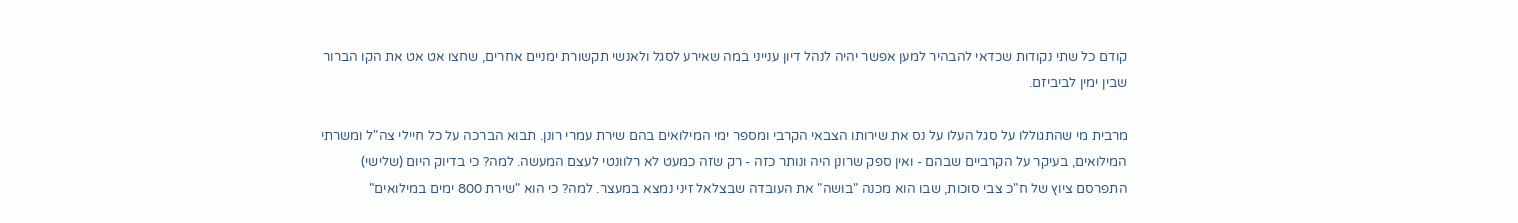קודם כל שתי נקודות שכדאי להבהיר למען אפשר יהיה לנהל דיון ענייני במה שאירע לסגל ולאנשי תקשורת ימניים אחרים, שחצו אט אט את הקו הברור שבין ימין לביביזם.

מרבית מי שהתגוללו על סגל העלו על נס את שירותו הצבאי הקרבי ומספר ימי המילואים בהם שירת עמרי רונן. תבוא הברכה על כל חיילי צה"ל ומשרתי המילואים, בעיקר על הקרביים שבהם - ואין ספק שרונן היה ונותר כזה - רק שזה כמעט לא רלוונטי לעצם המעשה. למה? כי בדיוק היום (שלישי) התפרסם ציוץ של ח"כ צבי סוכות, שבו הוא מכנה "בושה" את העובדה שבצלאל זיני נמצא במעצר. למה? כי הוא "שירת 800 ימים במילואים"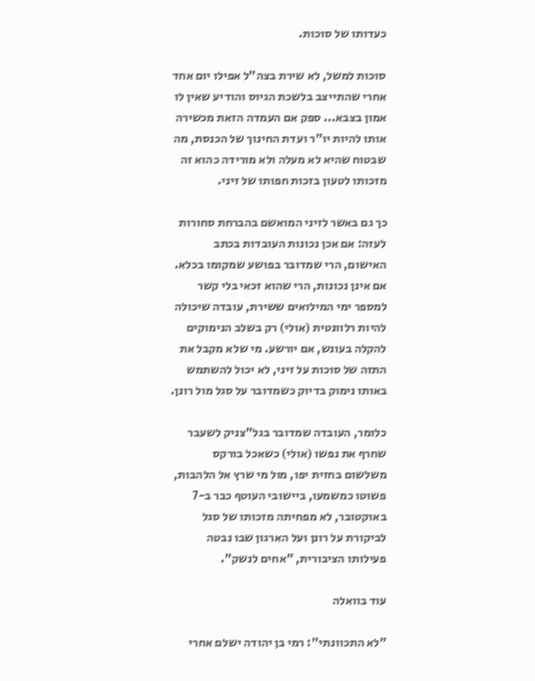כעדותו של סוכות.

סוכות למשל, לא שירת בצה"ל אפילו יום אחד אחרי שהתייצב בלשכת הגיוס והודיע שאין לו אמון בצבא... ספק אם העמדה הזאת מכשירה אותו להיות יו"ר ועדת החינוך של הכנסת, מה שבטוח שהיא לא מעלה ולא מורידה כהוא זה מזכותו לטעון בזכות חפותו של זיני.

כך גם באשר לזיני המואשם בהברחת סחורות לעזה: אם אכן נכונות העובדות בכתב האישום, הרי שמדובר בפושע שמקומו בכלא. אם אינן נכונות, הרי שהוא זכאי בלי קשר למספר ימי המילואים ששירת, עובדה שיכולה להיות רלוונטית (אולי) רק בשלב הנימוקים להקלה בעונש, אם יורשע. מי שלא מקבל את התזה של סוכות על זיני, לא יכול להשתמש באותו נימוק בדיוק כשמדובר על סגל מול רונן.

כלומר, העובדה שמדובר בגל"צניק לשעבר שחרף את נפשו (אולי) כשאכל בורקס משלשום בחזית יפו, מול מי שרץ אל הלהבות, פשוטו כמשמעו, ביישובי העוטף כבר ב-7 באוקטובר, לא מפחיתה מזכותו של סגל לביקורת על רונן ועל הארגון שבו נבטה פעילותו הציבורית, "אחים לנשק".

עוד בוואלה

"לא התכוונתי": רמי בן יהודה ישלם אחרי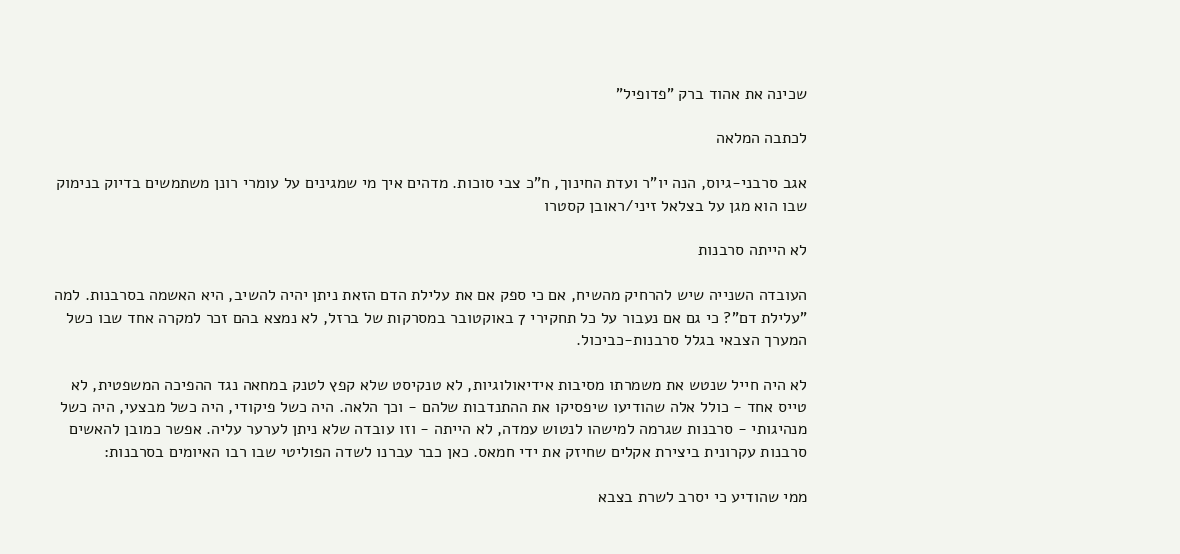שכינה את אהוד ברק "פדופיל"

לכתבה המלאה

אגב סרבני-גיוס, הנה יו"ר ועדת החינוך, ח"כ צבי סוכות. מדהים איך מי שמגינים על עומרי רונן משתמשים בדיוק בנימוק שבו הוא מגן על בצלאל זיני/ראובן קסטרו

לא הייתה סרבנות

העובדה השנייה שיש להרחיק מהשיח, אם כי ספק אם את עלילת הדם הזאת ניתן יהיה להשיב, היא האשמה בסרבנות. למה "עלילת דם"? כי גם אם נעבור על כל תחקירי 7 באוקטובר במסרקות של ברזל, לא נמצא בהם זכר למקרה אחד שבו כשל המערך הצבאי בגלל סרבנות-כביכול.

לא היה חייל שנטש את משמרתו מסיבות אידיאולוגיות, לא טנקיסט שלא קפץ לטנק במחאה נגד ההפיכה המשפטית, לא טייס אחד - כולל אלה שהודיעו שיפסיקו את ההתנדבות שלהם - וכך הלאה. היה כשל פיקודי, היה כשל מבצעי, היה כשל מנהיגותי - סרבנות שגרמה למישהו לנטוש עמדה, לא הייתה - וזו עובדה שלא ניתן לערער עליה. אפשר כמובן להאשים סרבנות עקרונית ביצירת אקלים שחיזק את ידי חמאס. כאן כבר עברנו לשדה הפוליטי שבו רבו האיומים בסרבנות:

ממי שהודיע כי יסרב לשרת בצבא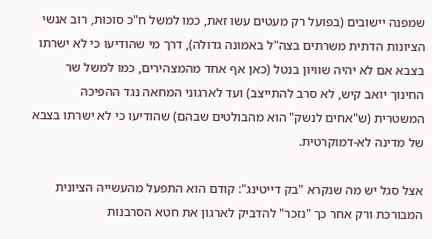שמפנה יישובים (בפועל רק מעטים עשו זאת, כמו למשל ח"כ סוכות, רוב אנשי הציונות הדתית משרתים בצה"ל באמונה גדולה), דרך מי שהודיעו כי לא ישרתו בצבא אם לא יהיה שוויון בנטל (כאן אף אחד מהמצהירים, כמו למשל שר החינוך יואב קיש, לא סרב להתייצב) ועד לארגוני המחאה נגד ההפיכה המשטרית (ש"אחים לנשק" הוא מהבולטים שבהם) שהודיעו כי לא ישרתו בצבא של מדינה לא-דמוקרטית.

אצל סגל יש מה שנקרא "בק דייטינג": קודם הוא התפעל מהעשייה הציונית המבורכת ורק אחר כך "נזכר" להדביק לארגון את חטא הסרבנות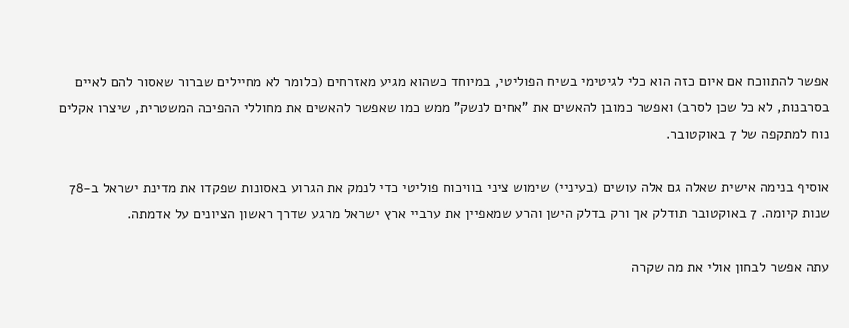אפשר להתווכח אם איום כזה הוא כלי לגיטימי בשיח הפוליטי, במיוחד כשהוא מגיע מאזרחים (כלומר לא מחיילים שברור שאסור להם לאיים בסרבנות, לא כל שכן לסרב) ואפשר כמובן להאשים את "אחים לנשק" ממש כמו שאפשר להאשים את מחוללי ההפיכה המשטרית, שיצרו אקלים נוח למתקפה של 7 באוקטובר.

אוסיף בנימה אישית שאלה גם אלה עושים (בעיניי) שימוש ציני בוויכוח פוליטי כדי לנמק את הגרוע באסונות שפקדו את מדינת ישראל ב-78 שנות קיומה. 7 באוקטובר תודלק אך ורק בדלק הישן והרע שמאפיין את ערביי ארץ ישראל מרגע שדרך ראשון הציונים על אדמתה.

עתה אפשר לבחון אולי את מה שקרה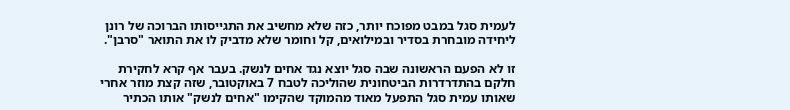לעמית סגל במבט מפוכח יותר, כזה שלא מחשיב את התגייסותו הברוכה של רונן ליחידה מובחרת בסדיר ובמילואים, קל וחומר שלא מדביק לו את התואר "סרבן".

זו לא הפעם הראשונה שבה סגל יוצא נגד אחים לנשק. בעבר אף קרא לחקירת חלקם בהתדרדרות הביטחונית שהוליכה לטבח 7 באוקטובר, שזה קצת מוזר אחרי שאותו עמית סגל התפעל מאוד מהמוקד שהקימו "אחים לנשק" אותו הכתיר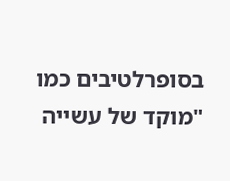בסופרלטיבים כמו "מוקד של עשייה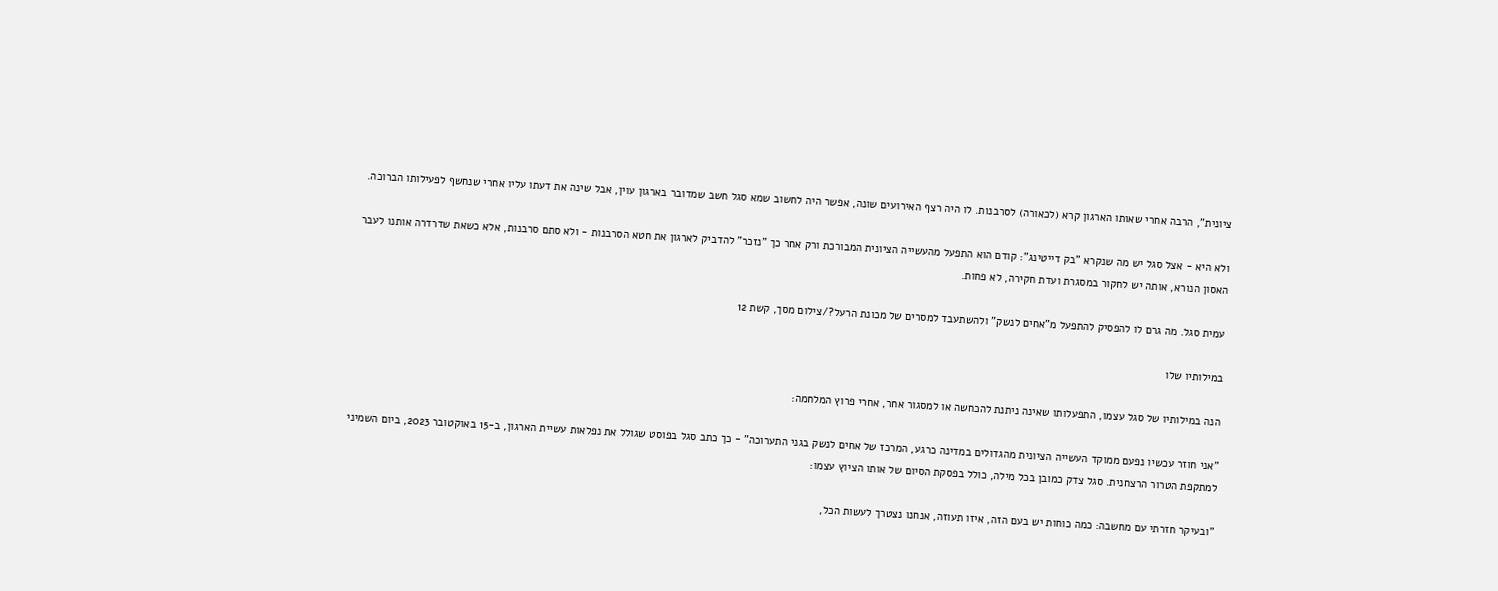ציונית", הרבה אחרי שאותו הארגון קרא (לכאורה) לסרבנות. לו היה רצף האירועים שונה, אפשר היה לחשוב שמא סגל חשב שמדובר בארגון עוין, אבל שינה את דעתו עליו אחרי שנחשף לפעילותו הברוכה.

ולא היא - אצל סגל יש מה שנקרא "בק דייטינג": קודם הוא התפעל מהעשייה הציונית המבורכת ורק אחר כך "נזכר" להדביק לארגון את חטא הסרבנות - ולא סתם סרבנות, אלא כשאת שדרדרה אותנו לעבר האסון הנורא, אותה יש לחקור במסגרת ועדת חקירה, לא פחות.

עמית סגל. מה גרם לו להפסיק להתפעל מ"אחים לנשק" ולהשתעבד למסרים של מכונת הרעל?/צילום מסך, קשת 12

במילותיו שלו

הנה במילותיו של סגל עצמו, התפעלותו שאינה ניתנת להכחשה או למסגור אחר, אחרי פרוץ המלחמה:

"אני חוזר עכשיו נפעם ממוקד העשייה הציונית מהגדולים במדינה כרגע, המרכז של אחים לנשק בגני התערוכה" - כך כתב סגל בפוסט שגולל את נפלאות עשיית הארגון, ב-15 באוקטובר 2023, ביום השמיני למתקפת הטרור הרצחנית. סגל צדק כמובן בכל מילה, כולל בפסקת הסיום של אותו הציוץ עצמו:

"ובעיקר חזרתי עם מחשבה: כמה כוחות יש בעם הזה, איזו תעוזה, אנחנו נצטרך לעשות הכל,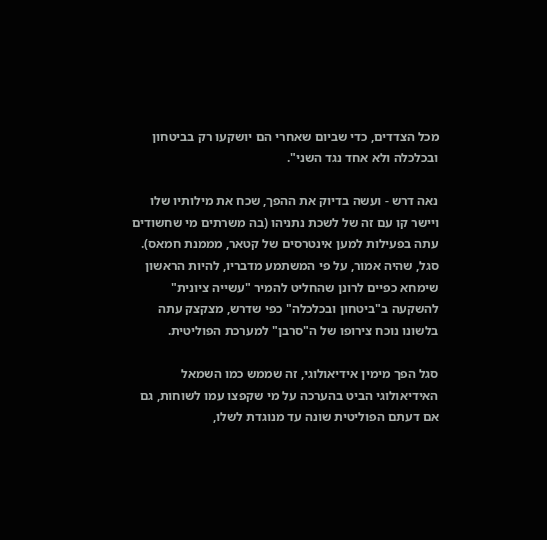מכל הצדדים, כדי שביום שאחרי הם יושקעו רק בביטחון ובכלכלה ולא אחד נגד השני".

נאה דרש - ועשה בדיוק את ההפך, שכח את מילותיו שלו ויישר קו עם זה של לשכת נתניהו (בה משרתים מי שחשודים עתה בפעילות למען אינטרסים של קטאר, מממנת חמאס). סגל, שהיה אמור, על פי המשתמע מדבריו, להיות הראשון שימחא כפיים לרונן שהחליט להמיר "עשייה ציונית" להשקעה ב"ביטחון ובכלכלה" כפי שדרש, מצקצק עתה בלשונו נוכח צירופו של ה"סרבן" למערכת הפוליטית.

סגל הפך מימין אידיאולוגי, זה שממש כמו השמאל האידיאולוגי הביט בהערכה על מי שקפצו עמו לשוחות, גם אם דעתם הפוליטית שונה עד מנוגדת לשלו,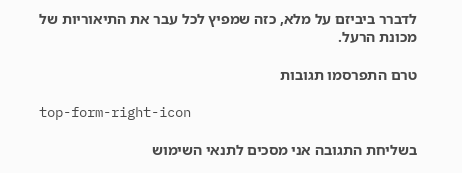לדברר ביביזם על מלא, כזה שמפיץ לכל עבר את התיאוריות של מכונת הרעל.

טרם התפרסמו תגובות

top-form-right-icon

בשליחת התגובה אני מסכים לתנאי השימוש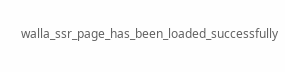walla_ssr_page_has_been_loaded_successfully